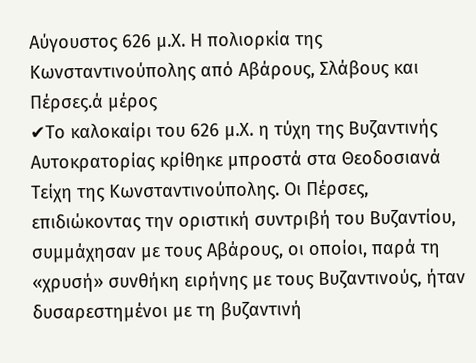Αύγουστος 626 μ.Χ. Η πολιορκία της Κωνσταντινούπολης από Αβάρους, Σλάβους και Πέρσες.ά μέρος
✔Το καλοκαίρι του 626 μ.Χ. η τύχη της Βυζαντινής Αυτοκρατορίας κρίθηκε μπροστά στα Θεοδοσιανά Τείχη της Κωνσταντινούπολης. Οι Πέρσες, επιδιώκοντας την οριστική συντριβή του Βυζαντίου, συμμάχησαν με τους Αβάρους, οι οποίοι, παρά τη «χρυσή» συνθήκη ειρήνης με τους Βυζαντινούς, ήταν δυσαρεστημένοι με τη βυζαντινή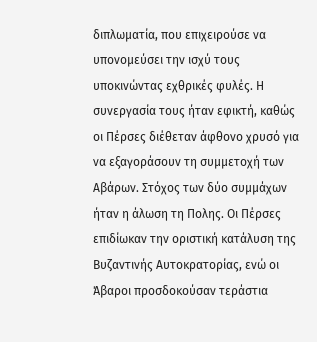διπλωματία, που επιχειρούσε να υπονομεύσει την ισχύ τους υποκινώντας εχθρικές φυλές. Η συνεργασία τους ήταν εφικτή, καθώς οι Πέρσες διέθεταν άφθονο χρυσό για να εξαγοράσουν τη συμμετοχή των Αβάρων. Στόχος των δύο συμμάχων ήταν η άλωση τη Πολης. Οι Πέρσες επιδίωκαν την οριστική κατάλυση της Βυζαντινής Αυτοκρατορίας, ενώ οι Άβαροι προσδοκούσαν τεράστια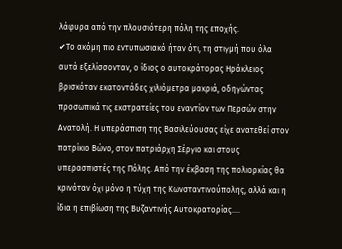λάφυρα από την πλουσιότερη πόλη της εποχής.
✔Το ακόμη πιο εντυπωσιακό ήταν ότι, τη στιγμή που όλα αυτά εξελίσσονταν, ο ίδιος ο αυτοκράτορας Ηράκλειος βρισκόταν εκατοντάδες χιλιόμετρα μακριά, οδηγώντας προσωπικά τις εκστρατείες του εναντίον των Περσών στην Ανατολή. Η υπεράσπιση της Βασιλεύουσας είχε ανατεθεί στον πατρίκιο Βώνο, στον πατριάρχη Σέργιο και στους υπερασπιστές της Πόλης. Από την έκβαση της πολιορκίας θα κρινόταν όχι μόνο η τύχη της Κωνσταντινούπολης, αλλά και η ίδια η επιβίωση της Βυζαντινής Αυτοκρατορίας....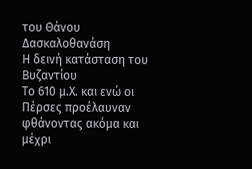του Θάνου Δασκαλοθανάση
Η δεινή κατάσταση του Βυζαντίου
Το 610 μ.Χ. και ενώ οι Πέρσες προέλαυναν φθάνοντας ακόμα και μέχρι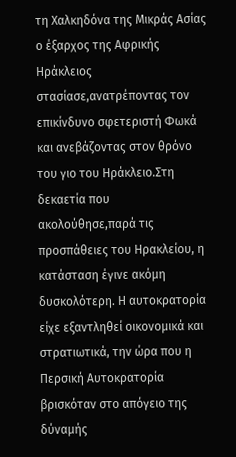τη Χαλκηδόνα της Μικράς Ασίας ο έξαρχος της Αφρικής Ηράκλειος στασίασε,ανατρέποντας τον επικίνδυνο σφετεριστή Φωκά και ανεβάζοντας στον θρόνο του γιο του Ηράκλειο.Στη δεκαετία που ακολούθησε,παρά τις προσπάθειες του Ηρακλείου, η κατάσταση έγινε ακόμη δυσκολότερη. Η αυτοκρατορία είχε εξαντληθεί οικονομικά και στρατιωτικά, την ώρα που η Περσική Αυτοκρατορία βρισκόταν στο απόγειο της δύναμής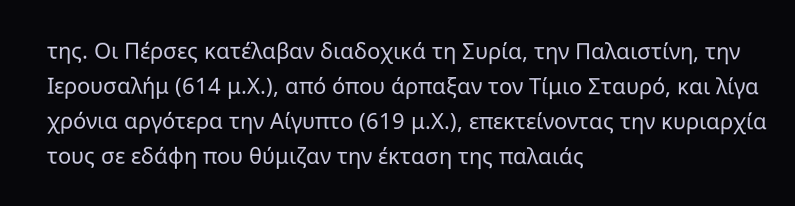της. Οι Πέρσες κατέλαβαν διαδοχικά τη Συρία, την Παλαιστίνη, την Ιερουσαλήμ (614 μ.Χ.), από όπου άρπαξαν τον Τίμιο Σταυρό, και λίγα χρόνια αργότερα την Αίγυπτο (619 μ.Χ.), επεκτείνοντας την κυριαρχία τους σε εδάφη που θύμιζαν την έκταση της παλαιάς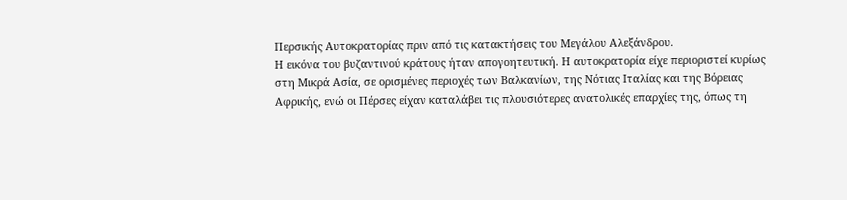Περσικής Αυτοκρατορίας πριν από τις κατακτήσεις του Μεγάλου Αλεξάνδρου.
Η εικόνα του βυζαντινού κράτους ήταν απογοητευτική. Η αυτοκρατορία είχε περιοριστεί κυρίως στη Μικρά Ασία, σε ορισμένες περιοχές των Βαλκανίων, της Νότιας Ιταλίας και της Βόρειας Αφρικής, ενώ οι Πέρσες είχαν καταλάβει τις πλουσιότερες ανατολικές επαρχίες της, όπως τη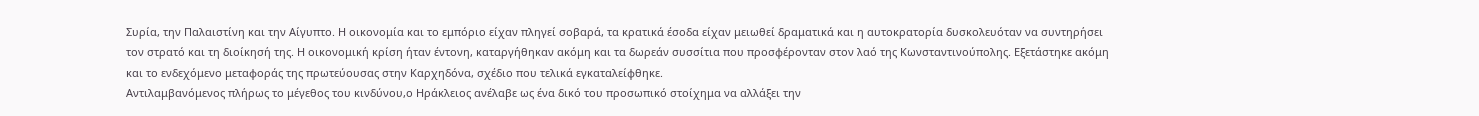Συρία, την Παλαιστίνη και την Αίγυπτο. Η οικονομία και το εμπόριο είχαν πληγεί σοβαρά, τα κρατικά έσοδα είχαν μειωθεί δραματικά και η αυτοκρατορία δυσκολευόταν να συντηρήσει τον στρατό και τη διοίκησή της. Η οικονομική κρίση ήταν έντονη, καταργήθηκαν ακόμη και τα δωρεάν συσσίτια που προσφέρονταν στον λαό της Κωνσταντινούπολης. Εξετάστηκε ακόμη και το ενδεχόμενο μεταφοράς της πρωτεύουσας στην Καρχηδόνα, σχέδιο που τελικά εγκαταλείφθηκε.
Αντιλαμβανόμενος πλήρως το μέγεθος του κινδύνου,ο Ηράκλειος ανέλαβε ως ένα δικό του προσωπικό στοίχημα να αλλάξει την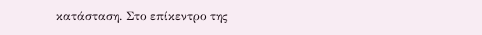κατάσταση. Στο επίκεντρο της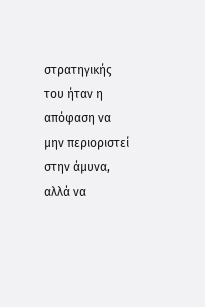στρατηγικής του ήταν η απόφαση να μην περιοριστεί στην άμυνα, αλλά να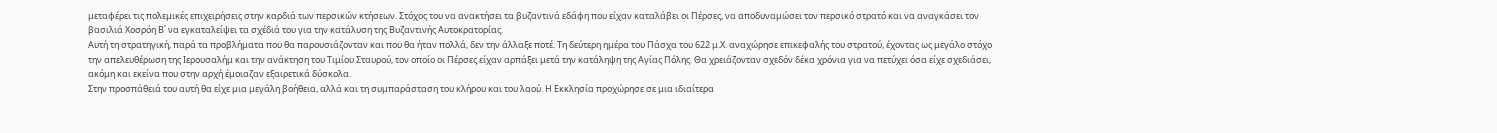μεταφέρει τις πολεμικές επιχειρήσεις στην καρδιά των περσικών κτήσεων. Στόχος του να ανακτήσει τα βυζαντινά εδάφη που είχαν καταλάβει οι Πέρσες, να αποδυναμώσει τον περσικό στρατό και να αναγκάσει τον βασιλιά Χοσρόη Β΄ να εγκαταλείψει τα σχέδιά του για την κατάλυση της Βυζαντινής Αυτοκρατορίας.
Αυτή τη στρατηγική, παρά τα προβλήματα που θα παρουσιάζονταν και που θα ήταν πολλά, δεν την άλλαξε ποτέ. Τη δεύτερη ημέρα του Πάσχα του 622 μ.Χ. αναχώρησε επικεφαλής του στρατού, έχοντας ως μεγάλο στόχο την απελευθέρωση της Ιερουσαλήμ και την ανάκτηση του Τιμίου Σταυρού, τον οποίο οι Πέρσες είχαν αρπάξει μετά την κατάληψη της Αγίας Πόλης. Θα χρειάζονταν σχεδόν δέκα χρόνια για να πετύχει όσα είχε σχεδιάσει, ακόμη και εκείνα που στην αρχή έμοιαζαν εξαιρετικά δύσκολα.
Στην προσπάθειά του αυτή θα είχε μια μεγάλη βοήθεια, αλλά και τη συμπαράσταση του κλήρου και του λαού. Η Εκκλησία προχώρησε σε μια ιδιαίτερα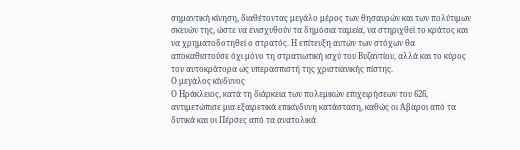σημαντική κίνηση, διαθέτοντας μεγάλο μέρος των θησαυρών και των πολύτιμων σκευών της, ώστε να ενισχυθούν τα δημόσια ταμεία, να στηριχθεί το κράτος και να χρηματοδοτηθεί ο στρατός. Η επίτευξη αυτών των στόχων θα αποκαθιστούσε όχι μόνο τη στρατιωτική ισχύ του Βυζαντίου, αλλά και το κύρος του αυτοκράτορα ως υπερασπιστή της χριστιανικής πίστης.
Ο μεγάλος κίνδυνος
Ο Ηράκλειος, κατά τη διάρκεια των πολεμικών επιχειρήσεων του 626, αντιμετώπισε μια εξαιρετικά επικίνδυνη κατάσταση, καθώς οι Άβαροι από τα δυτικά και οι Πέρσες από τα ανατολικά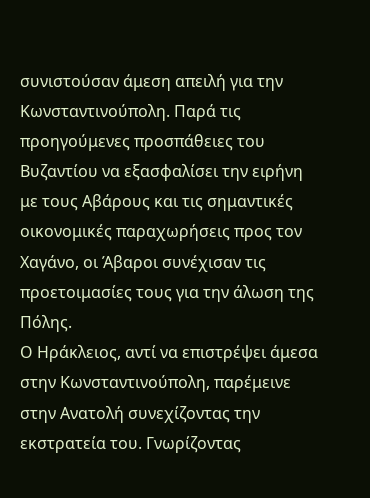συνιστούσαν άμεση απειλή για την Κωνσταντινούπολη. Παρά τις προηγούμενες προσπάθειες του Βυζαντίου να εξασφαλίσει την ειρήνη με τους Αβάρους και τις σημαντικές οικονομικές παραχωρήσεις προς τον Χαγάνο, οι Άβαροι συνέχισαν τις προετοιμασίες τους για την άλωση της Πόλης.
Ο Ηράκλειος, αντί να επιστρέψει άμεσα στην Κωνσταντινούπολη, παρέμεινε στην Ανατολή συνεχίζοντας την εκστρατεία του. Γνωρίζοντας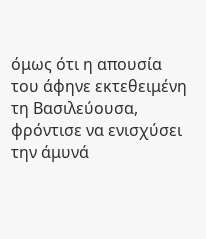όμως ότι η απουσία του άφηνε εκτεθειμένη τη Βασιλεύουσα, φρόντισε να ενισχύσει την άμυνά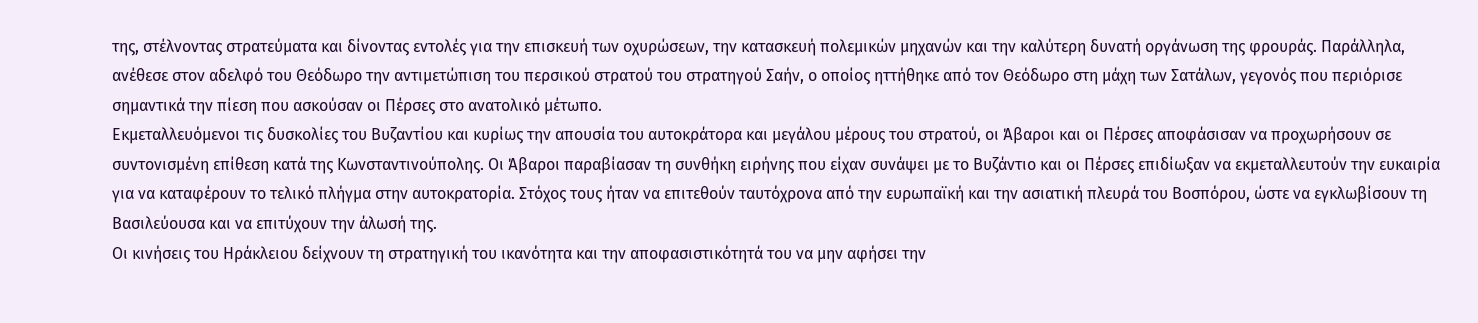της, στέλνοντας στρατεύματα και δίνοντας εντολές για την επισκευή των οχυρώσεων, την κατασκευή πολεμικών μηχανών και την καλύτερη δυνατή οργάνωση της φρουράς. Παράλληλα, ανέθεσε στον αδελφό του Θεόδωρο την αντιμετώπιση του περσικού στρατού του στρατηγού Σαήν, ο οποίος ηττήθηκε από τον Θεόδωρο στη μάχη των Σατάλων, γεγονός που περιόρισε σημαντικά την πίεση που ασκούσαν οι Πέρσες στο ανατολικό μέτωπο.
Εκμεταλλευόμενοι τις δυσκολίες του Βυζαντίου και κυρίως την απουσία του αυτοκράτορα και μεγάλου μέρους του στρατού, οι Άβαροι και οι Πέρσες αποφάσισαν να προχωρήσουν σε συντονισμένη επίθεση κατά της Κωνσταντινούπολης. Οι Άβαροι παραβίασαν τη συνθήκη ειρήνης που είχαν συνάψει με το Βυζάντιο και οι Πέρσες επιδίωξαν να εκμεταλλευτούν την ευκαιρία για να καταφέρουν το τελικό πλήγμα στην αυτοκρατορία. Στόχος τους ήταν να επιτεθούν ταυτόχρονα από την ευρωπαϊκή και την ασιατική πλευρά του Βοσπόρου, ώστε να εγκλωβίσουν τη Βασιλεύουσα και να επιτύχουν την άλωσή της.
Οι κινήσεις του Ηράκλειου δείχνουν τη στρατηγική του ικανότητα και την αποφασιστικότητά του να μην αφήσει την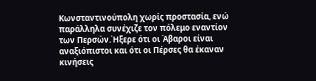Κωνσταντινούπολη χωρίς προστασία, ενώ παράλληλα συνέχιζε τον πόλεμο εναντίον των Περσών.Ήξερε ότι οι Άβαροι είναι αναξιόπιστοι και ότι οι Πέρσες θα έκαναν κινήσεις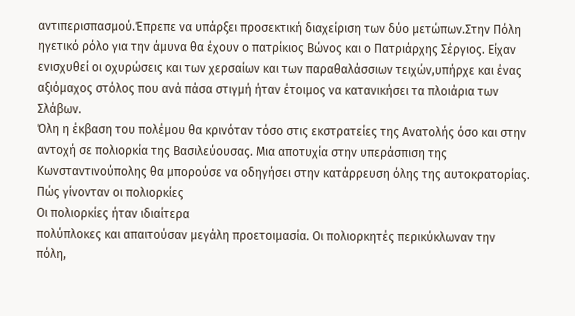αντιπερισπασμού.Έπρεπε να υπάρξει προσεκτική διαχείριση των δύο μετώπων.Στην Πόλη ηγετικό ρόλο για την άμυνα θα έχουν ο πατρίκιος Βώνος και ο Πατριάρχης Σέργιος. Είχαν ενισχυθεί οι οχυρώσεις και των χερσαίων και των παραθαλάσσιων τειχών,υπήρχε και ένας αξιόμαχος στόλος που ανά πάσα στιγμή ήταν έτοιμος να κατανικήσει τα πλοιάρια των Σλάβων.
Όλη η έκβαση του πολέμου θα κρινόταν τόσο στις εκστρατείες της Ανατολής όσο και στην αντοχή σε πολιορκία της Βασιλεύουσας. Μια αποτυχία στην υπεράσπιση της Κωνσταντινούπολης θα μπορούσε να οδηγήσει στην κατάρρευση όλης της αυτοκρατορίας.
Πώς γίνονταν οι πολιορκίες
Οι πολιορκίες ήταν ιδιαίτερα
πολύπλοκες και απαιτούσαν μεγάλη προετοιμασία. Οι πολιορκητές περικύκλωναν την
πόλη,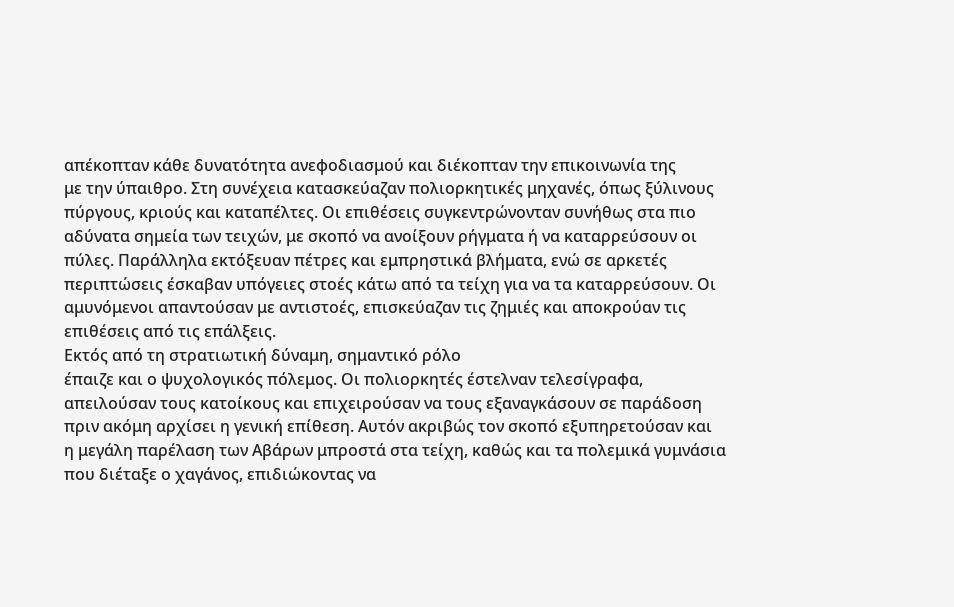απέκοπταν κάθε δυνατότητα ανεφοδιασμού και διέκοπταν την επικοινωνία της
με την ύπαιθρο. Στη συνέχεια κατασκεύαζαν πολιορκητικές μηχανές, όπως ξύλινους
πύργους, κριούς και καταπέλτες. Οι επιθέσεις συγκεντρώνονταν συνήθως στα πιο
αδύνατα σημεία των τειχών, με σκοπό να ανοίξουν ρήγματα ή να καταρρεύσουν οι
πύλες. Παράλληλα εκτόξευαν πέτρες και εμπρηστικά βλήματα, ενώ σε αρκετές
περιπτώσεις έσκαβαν υπόγειες στοές κάτω από τα τείχη για να τα καταρρεύσουν. Οι
αμυνόμενοι απαντούσαν με αντιστοές, επισκεύαζαν τις ζημιές και αποκρούαν τις
επιθέσεις από τις επάλξεις.
Εκτός από τη στρατιωτική δύναμη, σημαντικό ρόλο
έπαιζε και ο ψυχολογικός πόλεμος. Οι πολιορκητές έστελναν τελεσίγραφα,
απειλούσαν τους κατοίκους και επιχειρούσαν να τους εξαναγκάσουν σε παράδοση
πριν ακόμη αρχίσει η γενική επίθεση. Αυτόν ακριβώς τον σκοπό εξυπηρετούσαν και
η μεγάλη παρέλαση των Αβάρων μπροστά στα τείχη, καθώς και τα πολεμικά γυμνάσια
που διέταξε ο χαγάνος, επιδιώκοντας να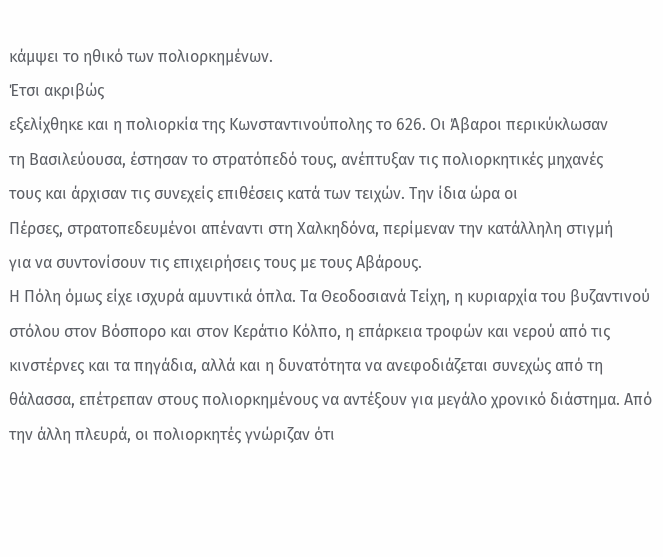κάμψει το ηθικό των πολιορκημένων.
Έτσι ακριβώς
εξελίχθηκε και η πολιορκία της Κωνσταντινούπολης το 626. Οι Άβαροι περικύκλωσαν
τη Βασιλεύουσα, έστησαν το στρατόπεδό τους, ανέπτυξαν τις πολιορκητικές μηχανές
τους και άρχισαν τις συνεχείς επιθέσεις κατά των τειχών. Την ίδια ώρα οι
Πέρσες, στρατοπεδευμένοι απέναντι στη Χαλκηδόνα, περίμεναν την κατάλληλη στιγμή
για να συντονίσουν τις επιχειρήσεις τους με τους Αβάρους.
Η Πόλη όμως είχε ισχυρά αμυντικά όπλα. Τα Θεοδοσιανά Τείχη, η κυριαρχία του βυζαντινού στόλου στον Βόσπορο και στον Κεράτιο Κόλπο, η επάρκεια τροφών και νερού από τις κινστέρνες και τα πηγάδια, αλλά και η δυνατότητα να ανεφοδιάζεται συνεχώς από τη θάλασσα, επέτρεπαν στους πολιορκημένους να αντέξουν για μεγάλο χρονικό διάστημα. Από την άλλη πλευρά, οι πολιορκητές γνώριζαν ότι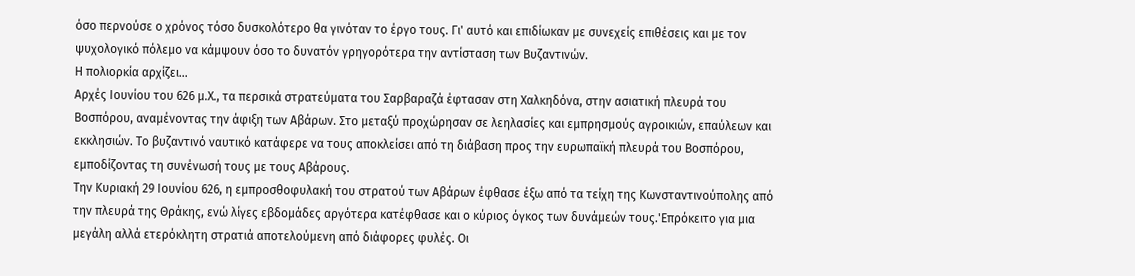όσο περνούσε ο χρόνος τόσο δυσκολότερο θα γινόταν το έργο τους. Γι' αυτό και επιδίωκαν με συνεχείς επιθέσεις και με τον ψυχολογικό πόλεμο να κάμψουν όσο το δυνατόν γρηγορότερα την αντίσταση των Βυζαντινών.
Η πολιορκία αρχίζει...
Αρχές Ιουνίου του 626 μ.Χ., τα περσικά στρατεύματα του Σαρβαραζά έφτασαν στη Χαλκηδόνα, στην ασιατική πλευρά του Βοσπόρου, αναμένοντας την άφιξη των Αβάρων. Στο μεταξύ προχώρησαν σε λεηλασίες και εμπρησμούς αγροικιών, επαύλεων και εκκλησιών. Το βυζαντινό ναυτικό κατάφερε να τους αποκλείσει από τη διάβαση προς την ευρωπαϊκή πλευρά του Βοσπόρου, εμποδίζοντας τη συνένωσή τους με τους Αβάρους.
Την Κυριακή 29 Ιουνίου 626, η εμπροσθοφυλακή του στρατού των Αβάρων έφθασε έξω από τα τείχη της Κωνσταντινούπολης από την πλευρά της Θράκης, ενώ λίγες εβδομάδες αργότερα κατέφθασε και ο κύριος όγκος των δυνάμεών τους.'Επρόκειτο για μια μεγάλη αλλά ετερόκλητη στρατιά αποτελούμενη από διάφορες φυλές. Οι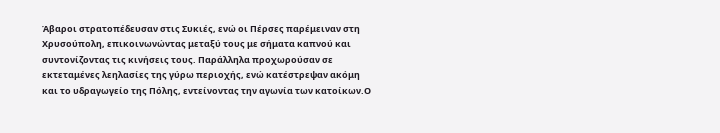Άβαροι στρατοπέδευσαν στις Συκιές, ενώ οι Πέρσες παρέμειναν στη Χρυσούπολη, επικοινωνώντας μεταξύ τους με σήματα καπνού και συντονίζοντας τις κινήσεις τους. Παράλληλα προχωρούσαν σε εκτεταμένες λεηλασίες της γύρω περιοχής, ενώ κατέστρεψαν ακόμη και το υδραγωγείο της Πόλης, εντείνοντας την αγωνία των κατοίκων.Ο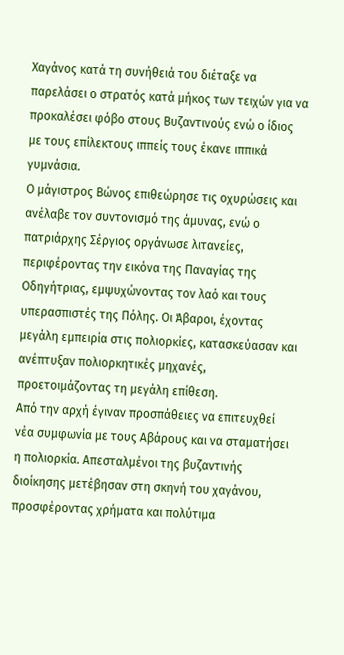Χαγάνος κατά τη συνήθειά του διέταξε να παρελάσει ο στρατός κατά μήκος των τειχών για να προκαλέσει φόβο στους Βυζαντινούς ενώ ο ίδιος με τους επίλεκτους ιππείς τους έκανε ιππικά γυμνάσια.
Ο μάγιστρος Βώνος επιθεώρησε τις οχυρώσεις και ανέλαβε τον συντονισμό της άμυνας, ενώ ο πατριάρχης Σέργιος οργάνωσε λιτανείες, περιφέροντας την εικόνα της Παναγίας της Οδηγήτριας, εμψυχώνοντας τον λαό και τους υπερασπιστές της Πόλης. Οι Άβαροι, έχοντας μεγάλη εμπειρία στις πολιορκίες, κατασκεύασαν και ανέπτυξαν πολιορκητικές μηχανές, προετοιμάζοντας τη μεγάλη επίθεση.
Από την αρχή έγιναν προσπάθειες να επιτευχθεί νέα συμφωνία με τους Αβάρους και να σταματήσει η πολιορκία. Απεσταλμένοι της βυζαντινής διοίκησης μετέβησαν στη σκηνή του χαγάνου, προσφέροντας χρήματα και πολύτιμα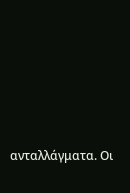ανταλλάγματα. Οι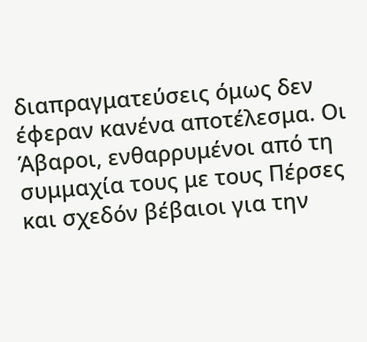διαπραγματεύσεις όμως δεν έφεραν κανένα αποτέλεσμα. Οι Άβαροι, ενθαρρυμένοι από τη συμμαχία τους με τους Πέρσες και σχεδόν βέβαιοι για την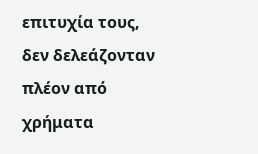επιτυχία τους, δεν δελεάζονταν πλέον από χρήματα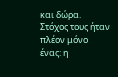και δώρα. Στόχος τους ήταν πλέον μόνο ένας: η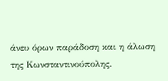άνευ όρων παράδοση και η άλωση της Κωνσταντινούπολης.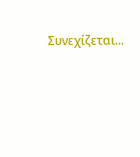Συνεχίζεται...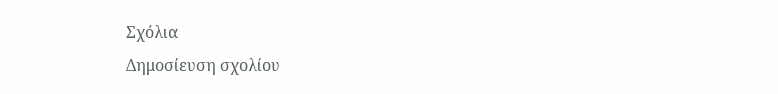Σχόλια
Δημοσίευση σχολίου